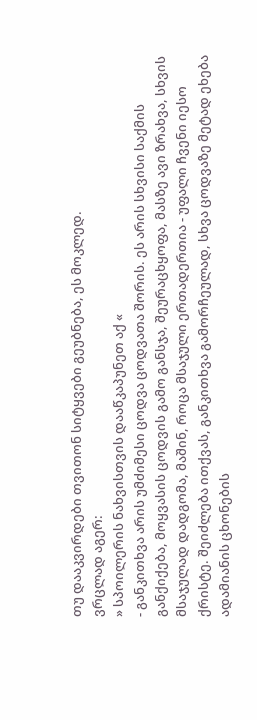თუ დააკვირდები თვითონ სიტყვები გეუბნება, ეს მოკლედ.
ვრცლად აგერ:
» სპოილერის ნახვისთვის დააწკაპუნეთ აქ «
- განკითხვა არის უმძიმესი ცოდვა ცოდვათა შორის. ეს არის სხვისი საქმის განქიქება, მოყვასის ცოდვის გამო განსჯა, შეურაცხყოფა, მასზე ავი ზრახვა, სხვის მსაჯულად დადგომა, მაშინ, როცა მსაჯული ერთადერთია - უფალი ჩვენი იესო ქრისტე. შეიძლება ითქვას, განკითხვა გამორჩეულად, სხვა ცოდვაზე მეტად ეხება ადამიანის ცხონების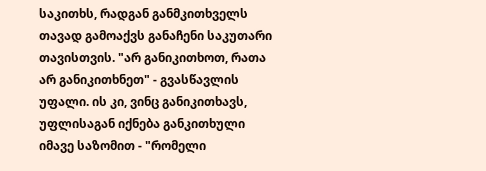საკითხს, რადგან განმკითხველს თავად გამოაქვს განაჩენი საკუთარი თავისთვის. "არ განიკითხოთ, რათა არ განიკითხნეთ" - გვასწავლის უფალი. ის კი, ვინც განიკითხავს, უფლისაგან იქნება განკითხული იმავე საზომით - "რომელი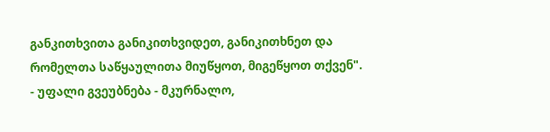განკითხვითა განიკითხვიდეთ, განიკითხნეთ და რომელთა საწყაულითა მიუწყოთ, მიგეწყოთ თქვენ".
- უფალი გვეუბნება - მკურნალო,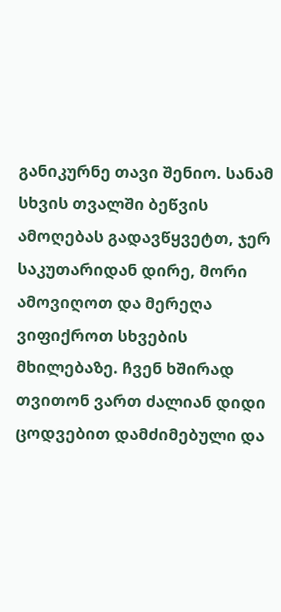განიკურნე თავი შენიო. სანამ სხვის თვალში ბეწვის ამოღებას გადავწყვეტთ, ჯერ საკუთარიდან დირე, მორი ამოვიღოთ და მერეღა ვიფიქროთ სხვების მხილებაზე. ჩვენ ხშირად თვითონ ვართ ძალიან დიდი ცოდვებით დამძიმებული და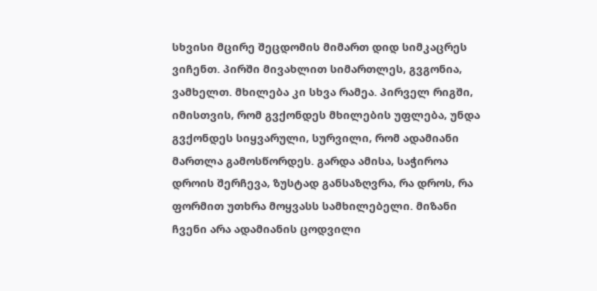სხვისი მცირე შეცდომის მიმართ დიდ სიმკაცრეს ვიჩენთ. პირში მივახლით სიმართლეს, გვგონია, ვამხელთ. მხილება კი სხვა რამეა. პირველ რიგში, იმისთვის, რომ გვქონდეს მხილების უფლება, უნდა გვქონდეს სიყვარული, სურვილი, რომ ადამიანი მართლა გამოსწორდეს. გარდა ამისა, საჭიროა დროის შერჩევა, ზუსტად განსაზღვრა, რა დროს, რა ფორმით უთხრა მოყვასს სამხილებელი. მიზანი ჩვენი არა ადამიანის ცოდვილი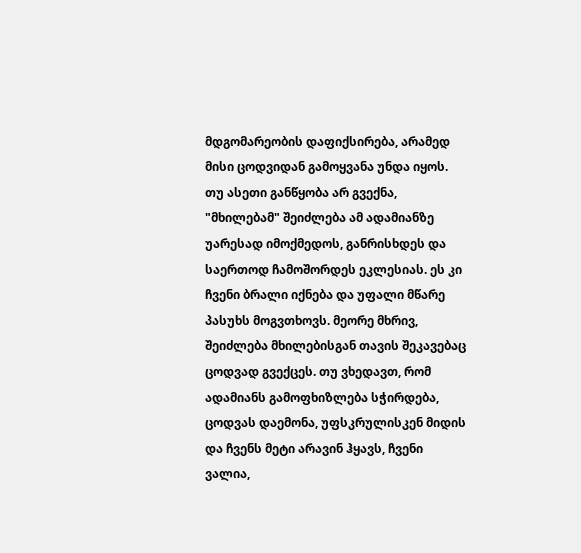მდგომარეობის დაფიქსირება, არამედ მისი ცოდვიდან გამოყვანა უნდა იყოს. თუ ასეთი განწყობა არ გვექნა, "მხილებამ" შეიძლება ამ ადამიანზე უარესად იმოქმედოს, განრისხდეს და საერთოდ ჩამოშორდეს ეკლესიას. ეს კი ჩვენი ბრალი იქნება და უფალი მწარე პასუხს მოგვთხოვს. მეორე მხრივ, შეიძლება მხილებისგან თავის შეკავებაც ცოდვად გვექცეს. თუ ვხედავთ, რომ ადამიანს გამოფხიზლება სჭირდება, ცოდვას დაემონა, უფსკრულისკენ მიდის და ჩვენს მეტი არავინ ჰყავს, ჩვენი ვალია,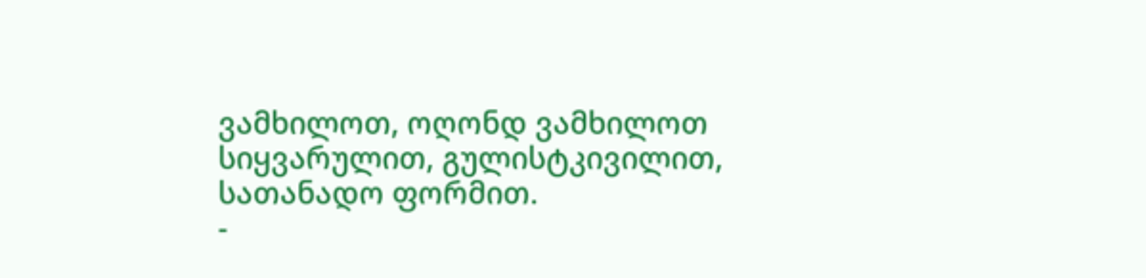ვამხილოთ, ოღონდ ვამხილოთ სიყვარულით, გულისტკივილით, სათანადო ფორმით.
-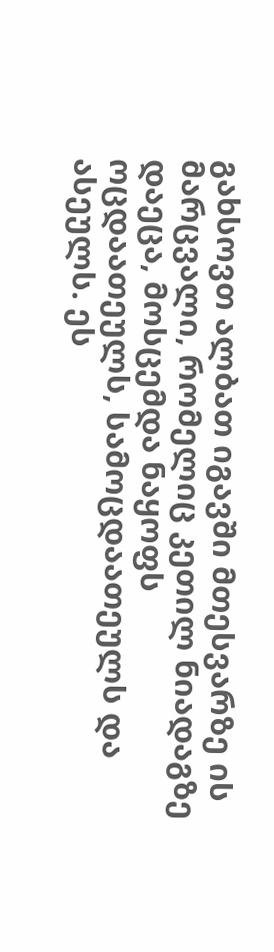გახსოვთ ალბათ იგავში მთესვარზე ის მარცვალი, რომელიც კეთილ ნიადაგზე დაეცა, მოსცემდა ნაყოფს ოცდაათეულს, სამოცდაათეულს და ასეულს. ეს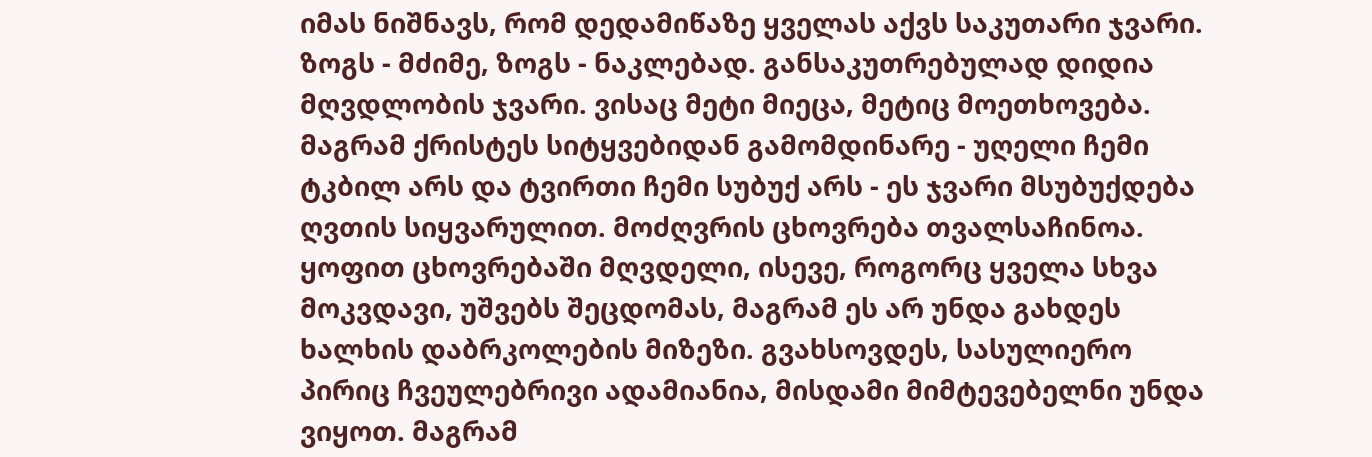იმას ნიშნავს, რომ დედამიწაზე ყველას აქვს საკუთარი ჯვარი. ზოგს - მძიმე, ზოგს - ნაკლებად. განსაკუთრებულად დიდია მღვდლობის ჯვარი. ვისაც მეტი მიეცა, მეტიც მოეთხოვება. მაგრამ ქრისტეს სიტყვებიდან გამომდინარე - უღელი ჩემი ტკბილ არს და ტვირთი ჩემი სუბუქ არს - ეს ჯვარი მსუბუქდება ღვთის სიყვარულით. მოძღვრის ცხოვრება თვალსაჩინოა. ყოფით ცხოვრებაში მღვდელი, ისევე, როგორც ყველა სხვა მოკვდავი, უშვებს შეცდომას, მაგრამ ეს არ უნდა გახდეს ხალხის დაბრკოლების მიზეზი. გვახსოვდეს, სასულიერო პირიც ჩვეულებრივი ადამიანია, მისდამი მიმტევებელნი უნდა ვიყოთ. მაგრამ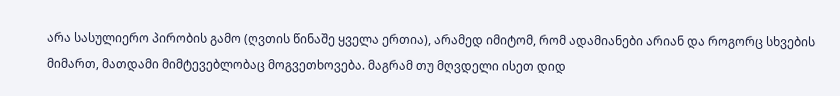არა სასულიერო პირობის გამო (ღვთის წინაშე ყველა ერთია), არამედ იმიტომ, რომ ადამიანები არიან და როგორც სხვების მიმართ, მათდამი მიმტევებლობაც მოგვეთხოვება. მაგრამ თუ მღვდელი ისეთ დიდ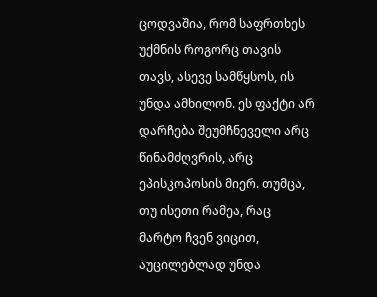ცოდვაშია, რომ საფრთხეს უქმნის როგორც თავის თავს, ასევე სამწყსოს, ის უნდა ამხილონ. ეს ფაქტი არ დარჩება შეუმჩნეველი არც წინამძღვრის, არც ეპისკოპოსის მიერ. თუმცა, თუ ისეთი რამეა, რაც მარტო ჩვენ ვიცით, აუცილებლად უნდა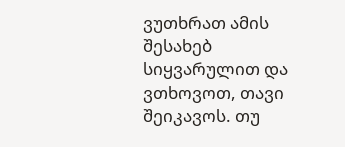ვუთხრათ ამის შესახებ სიყვარულით და ვთხოვოთ, თავი შეიკავოს. თუ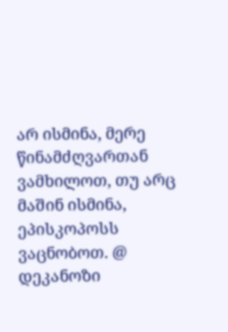არ ისმინა, მერე წინამძღვართან ვამხილოთ, თუ არც მაშინ ისმინა, ეპისკოპოსს ვაცნობოთ. @ დეკანოზი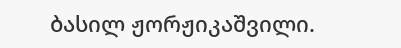ბასილ ჟორჟიკაშვილი.